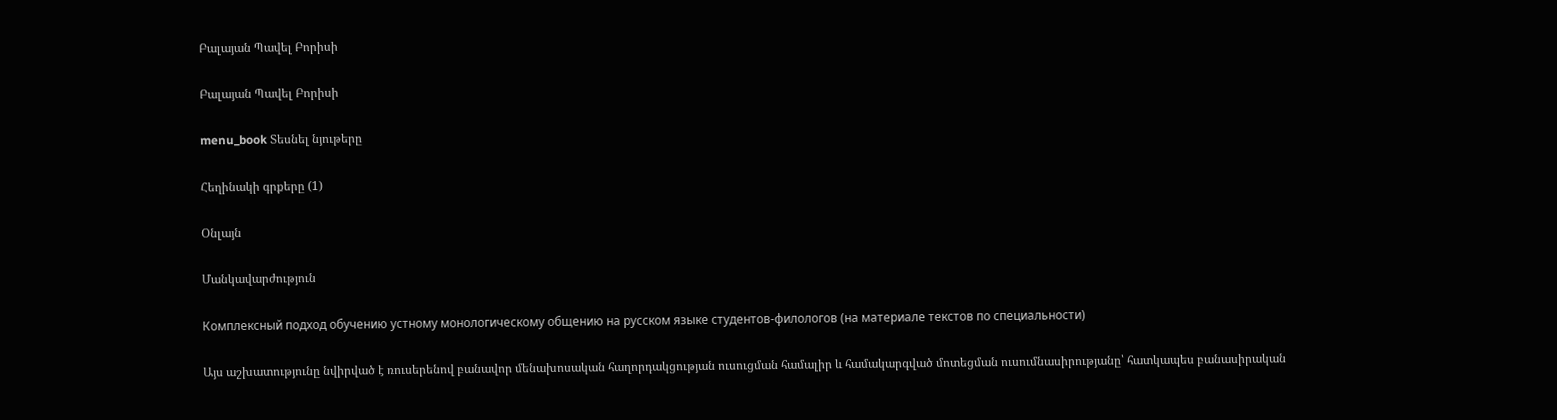Բալայան Պավել Բորիսի

Բալայան Պավել Բորիսի

menu_book Տեսնել նյութերը

Հեղինակի գրքերը (1)

Օնլայն

Մանկավարժություն

Комплексный подход обучению устному монологическому общению на русском языке студентов-филологов (на материале текстов по специальности)

Այս աշխատությունը նվիրված է ռուսերենով բանավոր մենախոսական հաղորդակցության ուսուցման համալիր և համակարգված մոտեցման ուսումնասիրությանը՝ հատկապես բանասիրական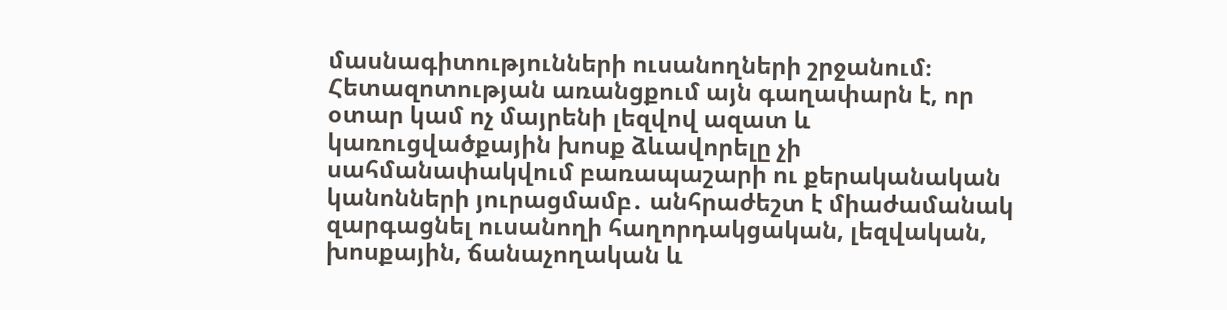մասնագիտությունների ուսանողների շրջանում։ Հետազոտության առանցքում այն գաղափարն է, որ օտար կամ ոչ մայրենի լեզվով ազատ և կառուցվածքային խոսք ձևավորելը չի սահմանափակվում բառապաշարի ու քերականական կանոնների յուրացմամբ․ անհրաժեշտ է միաժամանակ զարգացնել ուսանողի հաղորդակցական, լեզվական, խոսքային, ճանաչողական և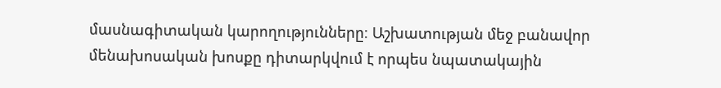մասնագիտական կարողությունները։ Աշխատության մեջ բանավոր մենախոսական խոսքը դիտարկվում է որպես նպատակային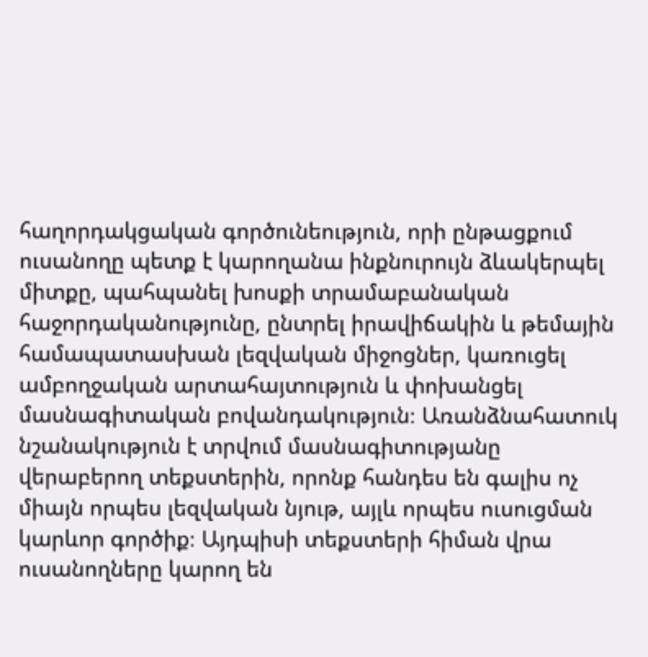հաղորդակցական գործունեություն, որի ընթացքում ուսանողը պետք է կարողանա ինքնուրույն ձևակերպել միտքը, պահպանել խոսքի տրամաբանական հաջորդականությունը, ընտրել իրավիճակին և թեմային համապատասխան լեզվական միջոցներ, կառուցել ամբողջական արտահայտություն և փոխանցել մասնագիտական բովանդակություն։ Առանձնահատուկ նշանակություն է տրվում մասնագիտությանը վերաբերող տեքստերին, որոնք հանդես են գալիս ոչ միայն որպես լեզվական նյութ, այլև որպես ուսուցման կարևոր գործիք։ Այդպիսի տեքստերի հիման վրա ուսանողները կարող են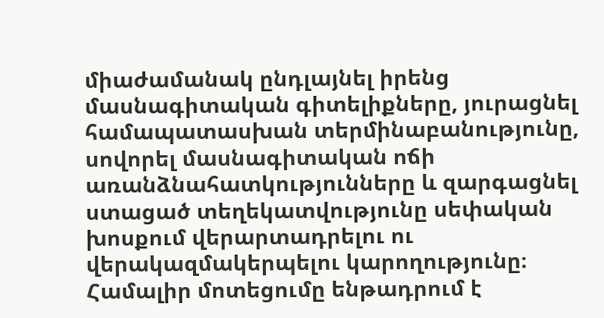միաժամանակ ընդլայնել իրենց մասնագիտական գիտելիքները, յուրացնել համապատասխան տերմինաբանությունը, սովորել մասնագիտական ոճի առանձնահատկությունները և զարգացնել ստացած տեղեկատվությունը սեփական խոսքում վերարտադրելու ու վերակազմակերպելու կարողությունը։ Համալիր մոտեցումը ենթադրում է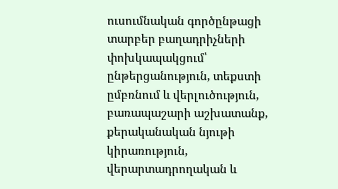ուսումնական գործընթացի տարբեր բաղադրիչների փոխկապակցում՝ ընթերցանություն, տեքստի ըմբռնում և վերլուծություն, բառապաշարի աշխատանք, քերականական նյութի կիրառություն, վերարտադրողական և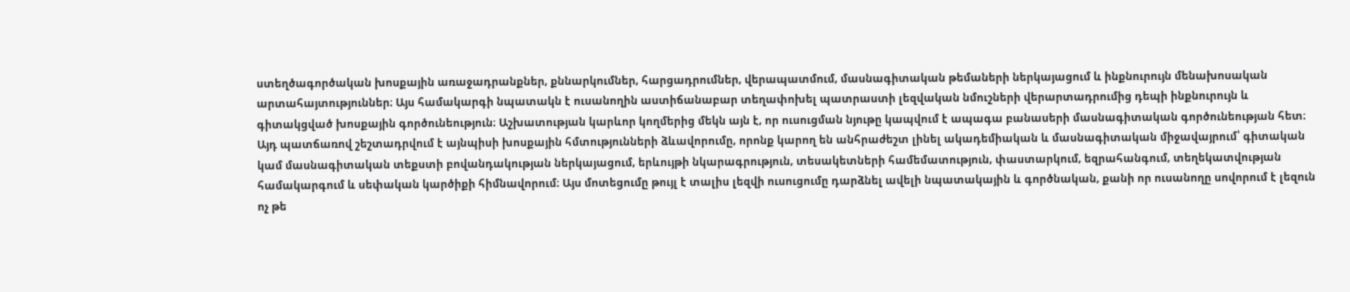ստեղծագործական խոսքային առաջադրանքներ, քննարկումներ, հարցադրումներ, վերապատմում, մասնագիտական թեմաների ներկայացում և ինքնուրույն մենախոսական արտահայտություններ։ Այս համակարգի նպատակն է ուսանողին աստիճանաբար տեղափոխել պատրաստի լեզվական նմուշների վերարտադրումից դեպի ինքնուրույն և գիտակցված խոսքային գործունեություն։ Աշխատության կարևոր կողմերից մեկն այն է, որ ուսուցման նյութը կապվում է ապագա բանասերի մասնագիտական գործունեության հետ։ Այդ պատճառով շեշտադրվում է այնպիսի խոսքային հմտությունների ձևավորումը, որոնք կարող են անհրաժեշտ լինել ակադեմիական և մասնագիտական միջավայրում՝ գիտական կամ մասնագիտական տեքստի բովանդակության ներկայացում, երևույթի նկարագրություն, տեսակետների համեմատություն, փաստարկում, եզրահանգում, տեղեկատվության համակարգում և սեփական կարծիքի հիմնավորում։ Այս մոտեցումը թույլ է տալիս լեզվի ուսուցումը դարձնել ավելի նպատակային և գործնական, քանի որ ուսանողը սովորում է լեզուն ոչ թե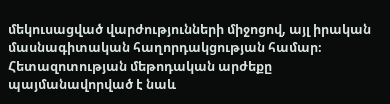մեկուսացված վարժությունների միջոցով, այլ իրական մասնագիտական հաղորդակցության համար։ Հետազոտության մեթոդական արժեքը պայմանավորված է նաև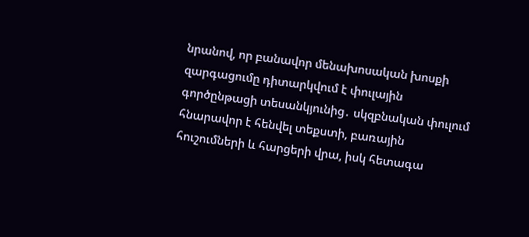նրանով, որ բանավոր մենախոսական խոսքի զարգացումը դիտարկվում է փուլային գործընթացի տեսանկյունից․ սկզբնական փուլում հնարավոր է հենվել տեքստի, բառային հուշումների և հարցերի վրա, իսկ հետագա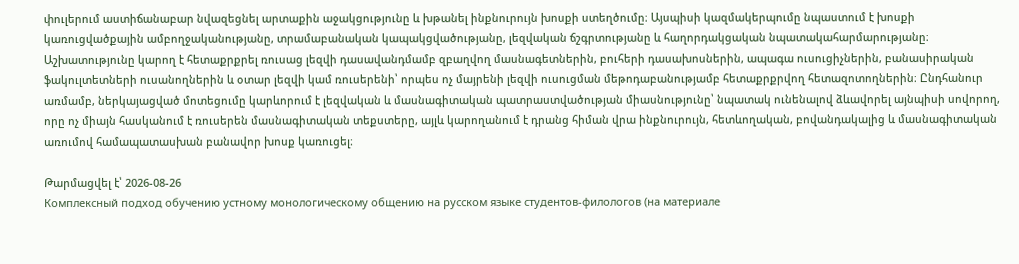փուլերում աստիճանաբար նվազեցնել արտաքին աջակցությունը և խթանել ինքնուրույն խոսքի ստեղծումը։ Այսպիսի կազմակերպումը նպաստում է խոսքի կառուցվածքային ամբողջականությանը, տրամաբանական կապակցվածությանը, լեզվական ճշգրտությանը և հաղորդակցական նպատակահարմարությանը։ Աշխատությունը կարող է հետաքրքրել ռուսաց լեզվի դասավանդմամբ զբաղվող մասնագետներին, բուհերի դասախոսներին, ապագա ուսուցիչներին, բանասիրական ֆակուլտետների ուսանողներին և օտար լեզվի կամ ռուսերենի՝ որպես ոչ մայրենի լեզվի ուսուցման մեթոդաբանությամբ հետաքրքրվող հետազոտողներին։ Ընդհանուր առմամբ, ներկայացված մոտեցումը կարևորում է լեզվական և մասնագիտական պատրաստվածության միասնությունը՝ նպատակ ունենալով ձևավորել այնպիսի սովորող, որը ոչ միայն հասկանում է ռուսերեն մասնագիտական տեքստերը, այլև կարողանում է դրանց հիման վրա ինքնուրույն, հետևողական, բովանդակալից և մասնագիտական առումով համապատասխան բանավոր խոսք կառուցել։

Թարմացվել է՝ 2026-08-26
Комплексный подход обучению устному монологическому общению на русском языке студентов-филологов (на материале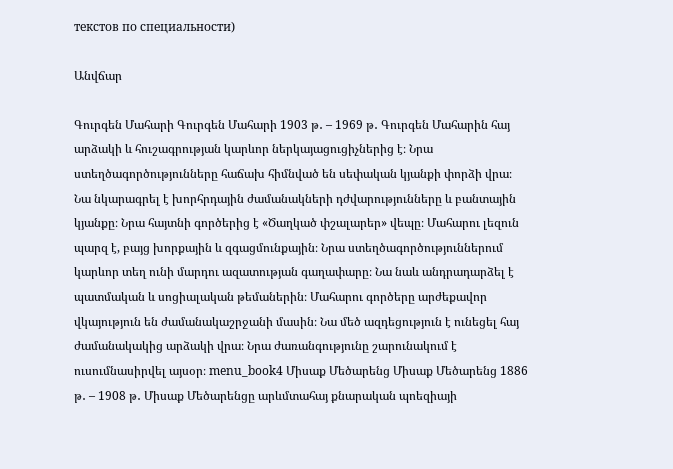текстов по специальности)

Անվճար

Գուրգեն Մահարի Գուրգեն Մահարի 1903 թ․ – 1969 թ․ Գուրգեն Մահարին հայ արձակի և հուշագրության կարևոր ներկայացուցիչներից է։ Նրա ստեղծագործությունները հաճախ հիմնված են սեփական կյանքի փորձի վրա։ Նա նկարագրել է խորհրդային ժամանակների դժվարությունները և բանտային կյանքը։ Նրա հայտնի գործերից է «Ծաղկած փշալարեր» վեպը։ Մահարու լեզուն պարզ է, բայց խորքային և զգացմունքային։ Նրա ստեղծագործություններում կարևոր տեղ ունի մարդու ազատության գաղափարը։ Նա նաև անդրադարձել է պատմական և սոցիալական թեմաներին։ Մահարու գործերը արժեքավոր վկայություն են ժամանակաշրջանի մասին։ Նա մեծ ազդեցություն է ունեցել հայ ժամանակակից արձակի վրա։ Նրա ժառանգությունը շարունակում է ուսումնասիրվել այսօր։ menu_book4 Միսաք Մեծարենց Միսաք Մեծարենց 1886 թ․ – 1908 թ․ Միսաք Մեծարենցը արևմտահայ քնարական պոեզիայի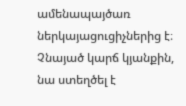ամենապայծառ ներկայացուցիչներից է։ Չնայած կարճ կյանքին, նա ստեղծել է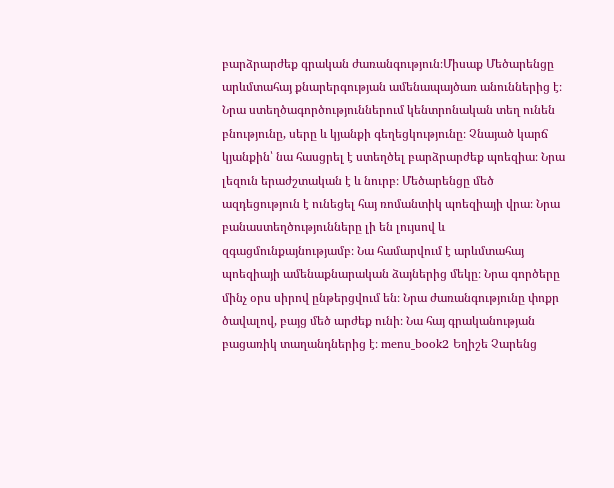բարձրարժեք գրական ժառանգություն։Միսաք Մեծարենցը արևմտահայ քնարերգության ամենապայծառ անուններից է։ Նրա ստեղծագործություններում կենտրոնական տեղ ունեն բնությունը, սերը և կյանքի գեղեցկությունը։ Չնայած կարճ կյանքին՝ նա հասցրել է ստեղծել բարձրարժեք պոեզիա։ Նրա լեզուն երաժշտական է և նուրբ։ Մեծարենցը մեծ ազդեցություն է ունեցել հայ ռոմանտիկ պոեզիայի վրա։ Նրա բանաստեղծությունները լի են լույսով և զգացմունքայնությամբ։ Նա համարվում է արևմտահայ պոեզիայի ամենաքնարական ձայներից մեկը։ Նրա գործերը մինչ օրս սիրով ընթերցվում են։ Նրա ժառանգությունը փոքր ծավալով, բայց մեծ արժեք ունի։ Նա հայ գրականության բացառիկ տաղանդներից է։ menu_book2 Եղիշե Չարենց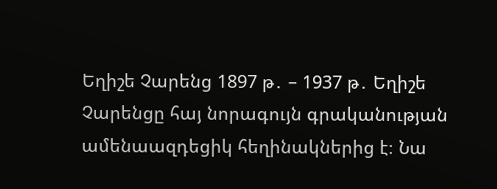Եղիշե Չարենց 1897 թ․ – 1937 թ․ Եղիշե Չարենցը հայ նորագույն գրականության ամենաազդեցիկ հեղինակներից է։ Նա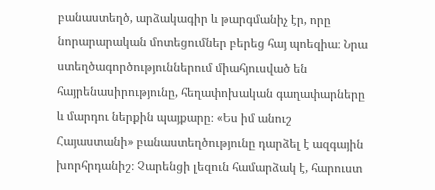բանաստեղծ, արձակագիր և թարգմանիչ էր, որը նորարարական մոտեցումներ բերեց հայ պոեզիա։ Նրա ստեղծագործություններում միահյուսված են հայրենասիրությունը, հեղափոխական գաղափարները և մարդու ներքին պայքարը։ «Ես իմ անուշ Հայաստանի» բանաստեղծությունը դարձել է ազգային խորհրդանիշ։ Չարենցի լեզուն համարձակ է, հարուստ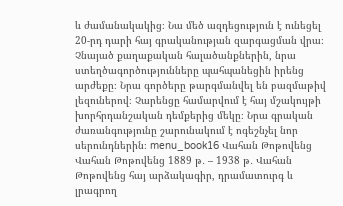և ժամանակակից։ Նա մեծ ազդեցություն է ունեցել 20-րդ դարի հայ գրականության զարգացման վրա։ Չնայած քաղաքական հալածանքներին, նրա ստեղծագործությունները պահպանեցին իրենց արժեքը։ Նրա գործերը թարգմանվել են բազմաթիվ լեզուներով։ Չարենցը համարվում է հայ մշակույթի խորհրդանշական դեմքերից մեկը։ Նրա գրական ժառանգությունը շարունակում է ոգեշնչել նոր սերունդներին։ menu_book16 Վահան Թոթովենց Վահան Թոթովենց 1889 թ․ – 1938 թ․ Վահան Թոթովենց հայ արձակագիր, դրամատուրգ և լրագրող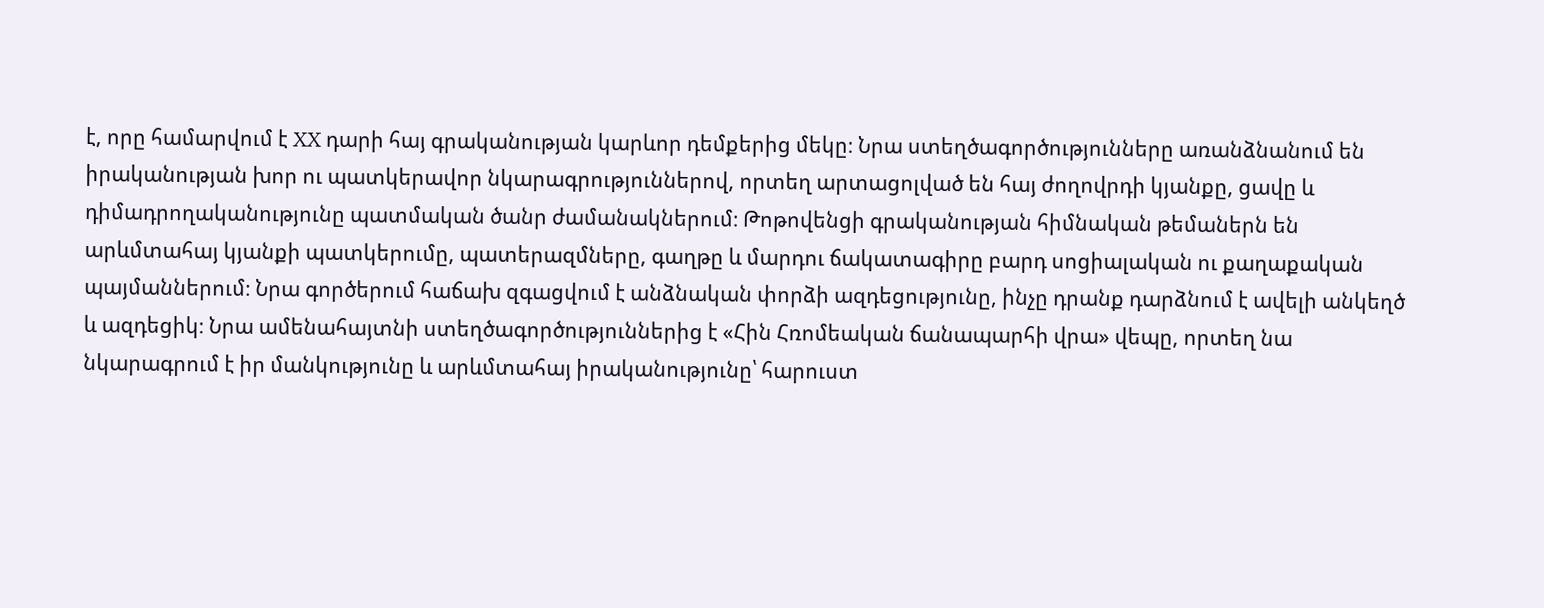է, որը համարվում է XX դարի հայ գրականության կարևոր դեմքերից մեկը։ Նրա ստեղծագործությունները առանձնանում են իրականության խոր ու պատկերավոր նկարագրություններով, որտեղ արտացոլված են հայ ժողովրդի կյանքը, ցավը և դիմադրողականությունը պատմական ծանր ժամանակներում։ Թոթովենցի գրականության հիմնական թեմաներն են արևմտահայ կյանքի պատկերումը, պատերազմները, գաղթը և մարդու ճակատագիրը բարդ սոցիալական ու քաղաքական պայմաններում։ Նրա գործերում հաճախ զգացվում է անձնական փորձի ազդեցությունը, ինչը դրանք դարձնում է ավելի անկեղծ և ազդեցիկ։ Նրա ամենահայտնի ստեղծագործություններից է «Հին Հռոմեական ճանապարհի վրա» վեպը, որտեղ նա նկարագրում է իր մանկությունը և արևմտահայ իրականությունը՝ հարուստ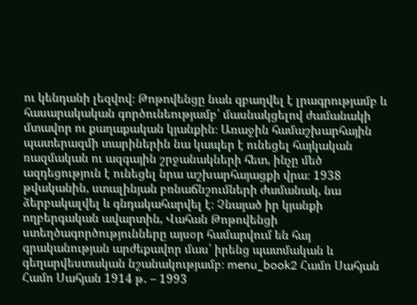ու կենդանի լեզվով։ Թոթովենցը նաև զբաղվել է լրագրությամբ և հասարակական գործունեությամբ՝ մասնակցելով ժամանակի մտավոր ու քաղաքական կյանքին։ Առաջին համաշխարհային պատերազմի տարիներին նա կապեր է ունեցել հայկական ռազմական ու ազգային շրջանակների հետ, ինչը մեծ ազդեցություն է ունեցել նրա աշխարհայացքի վրա։ 1938 թվականին, ստալինյան բռնաճնշումների ժամանակ, նա ձերբակալվել և գնդակահարվել է։ Չնայած իր կյանքի ողբերգական ավարտին, Վահան Թոթովենցի ստեղծագործությունները այսօր համարվում են հայ գրականության արժեքավոր մաս՝ իրենց պատմական և գեղարվեստական նշանակությամբ։ menu_book2 Համո Սահյան Համո Սահյան 1914 թ․ – 1993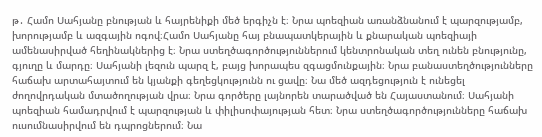թ․ Համո Սահյանը բնության և հայրենիքի մեծ երգիչն է։ Նրա պոեզիան առանձնանում է պարզությամբ, խորությամբ և ազգային ոգով։Համո Սահյանը հայ բնապատկերային և քնարական պոեզիայի ամենասիրված հեղինակներից է։ Նրա ստեղծագործություններում կենտրոնական տեղ ունեն բնությունը, գյուղը և մարդը։ Սահյանի լեզուն պարզ է, բայց խորապես զգացմունքային։ Նրա բանաստեղծությունները հաճախ արտահայտում են կյանքի գեղեցկությունն ու ցավը։ Նա մեծ ազդեցություն է ունեցել ժողովրդական մտածողության վրա։ Նրա գործերը լայնորեն տարածված են Հայաստանում։ Սահյանի պոեզիան համադրվում է պարզության և փիլիսոփայության հետ։ Նրա ստեղծագործությունները հաճախ ուսումնասիրվում են դպրոցներում։ Նա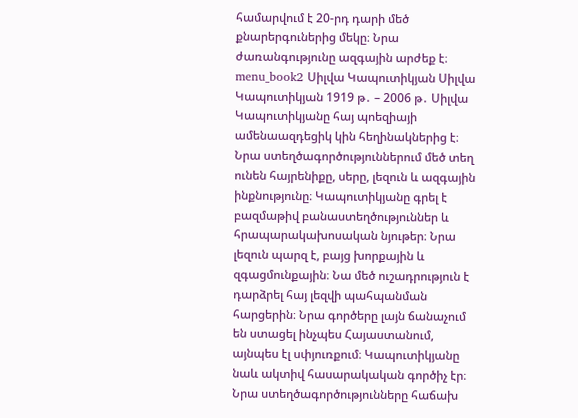համարվում է 20-րդ դարի մեծ քնարերգուներից մեկը։ Նրա ժառանգությունը ազգային արժեք է։ menu_book2 Սիլվա Կապուտիկյան Սիլվա Կապուտիկյան 1919 թ․ – 2006 թ․ Սիլվա Կապուտիկյանը հայ պոեզիայի ամենաազդեցիկ կին հեղինակներից է։ Նրա ստեղծագործություններում մեծ տեղ ունեն հայրենիքը, սերը, լեզուն և ազգային ինքնությունը։ Կապուտիկյանը գրել է բազմաթիվ բանաստեղծություններ և հրապարակախոսական նյութեր։ Նրա լեզուն պարզ է, բայց խորքային և զգացմունքային։ Նա մեծ ուշադրություն է դարձրել հայ լեզվի պահպանման հարցերին։ Նրա գործերը լայն ճանաչում են ստացել ինչպես Հայաստանում, այնպես էլ սփյուռքում։ Կապուտիկյանը նաև ակտիվ հասարակական գործիչ էր։ Նրա ստեղծագործությունները հաճախ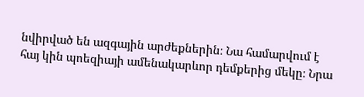նվիրված են ազգային արժեքներին։ Նա համարվում է հայ կին պոեզիայի ամենակարևոր դեմքերից մեկը։ Նրա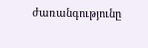ժառանգությունը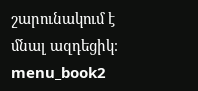շարունակում է մնալ ազդեցիկ։ menu_book2